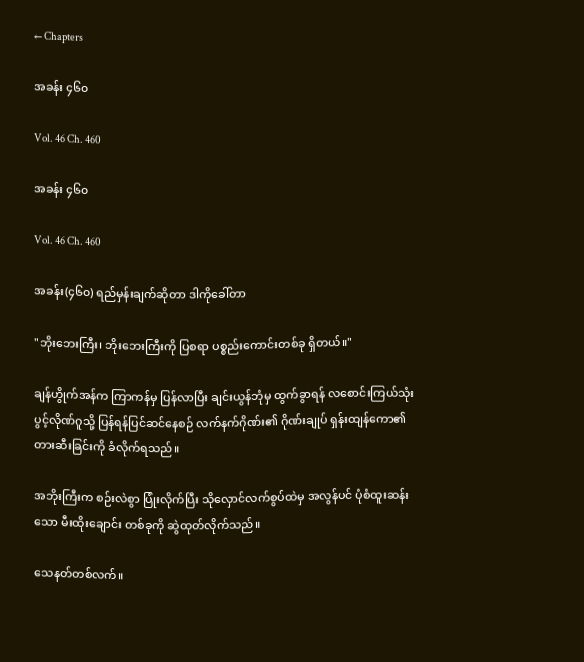← Chapters

အခန်း ၄၆၀

Vol. 46 Ch. 460

အခန်း ၄၆၀

Vol. 46 Ch. 460

အခန်း(၄၆၀) ရည်မှန်းချက်ဆိုတာ ဒါကိုခေါ်တာ

"ဘိုးဘေးကြီး၊ ဘိုးဘေးကြီးကို ပြစရာ ပစ္စည်းကောင်းတစ်ခု ရှိတယ်။"

ချန်ဟွိုက်အန်က ကြာကန်မှ ပြန်လာပြီး ချင်းယွန်ဘုံမှ ထွက်ခွာရန် လစောင်းကြယ်သုံးပွင့်လိုဏ်ဂူသို့ ပြန်ရန်ပြင်ဆင်နေစဉ် လက်နက်ဂိုဏ်း၏ ဂိုဏ်းချုပ် ရှန်းထျန်ကော၏ တားဆီးခြင်းကို ခံလိုက်ရသည်။

အဘိုးကြီးက စဉ်းလဲစွာ ပြုံးလိုက်ပြီး သိုလှောင်လက်စွပ်ထဲမှ အလွန်ပင် ပုံစံထူးဆန်းသော မီးထိုးချောင်း တစ်ခုကို ဆွဲထုတ်လိုက်သည်။

သေနတ်တစ်လက်။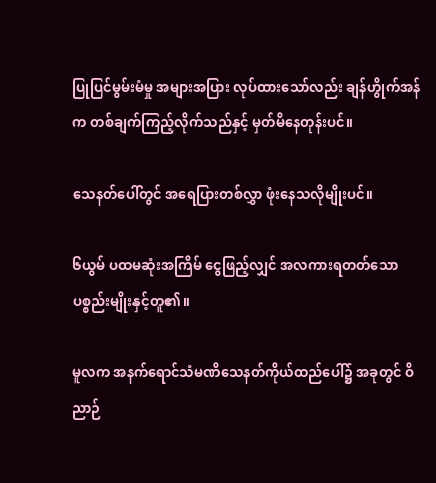ပြုပြင်မွမ်းမံမှု အများအပြား လုပ်ထားသော်လည်း ချန်ဟွိုက်အန်က တစ်ချက်ကြည့်လိုက်သည်နှင့် မှတ်မိနေတုန်းပင်။

သေနတ်ပေါ်တွင် အရေပြားတစ်လွှာ ဖုံးနေသလိုမျိုးပင်။

၆ယွမ် ပထမဆုံးအကြိမ် ငွေဖြည့်လျှင် အလကားရတတ်သော ပစ္စည်းမျိုးနှင့်တူ၏။

မူလက အနက်ရောင်သံမဏိသေနတ်ကိုယ်ထည်ပေါ်၌ အခုတွင် ဝိညာဉ်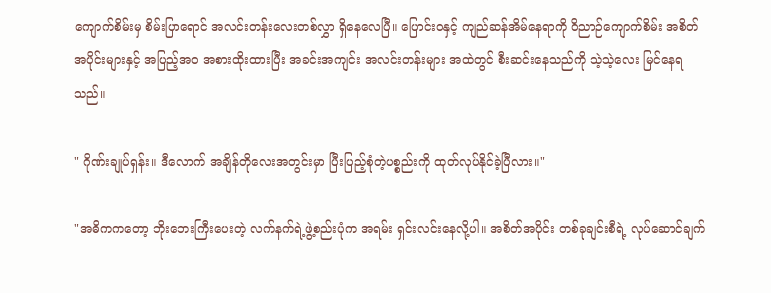ကျောက်စိမ်းမှ စိမ်းပြာရောင် အလင်းတန်းလေးတစ်လွှာ ရှိနေလေပြီ။ ပြောင်းဝနှင့် ကျည်ဆန်အိမ်နေရာကို ဝိညာဉ်ကျောက်စိမ်း အစိတ်အပိုင်းများနှင့် အပြည့်အဝ အစားထိုးထားပြီး အခင်းအကျင်း အလင်းတန်းများ အထဲတွင် စီးဆင်းနေသည်ကို သဲ့သဲ့လေး မြင်နေရသည်။

" ဂိုဏ်းချုပ်ရှန်း။ ဒီလောက် အချိန်တိုလေးအတွင်းမှာ ပြီးပြည့်စုံတဲ့ပစ္စည်းကို ထုတ်လုပ်နိုင်ခဲ့ပြီလား။"

"အဓိကကတော့ ဘိုးဘေးကြီးပေးတဲ့ လက်နက်ရဲ့ဖွဲ့စည်းပုံက အရမ်း ရှင်းလင်းနေလို့ပါ။ အစိတ်အပိုင်း တစ်ခုချင်းစီရဲ့ လုပ်ဆောင်ချက်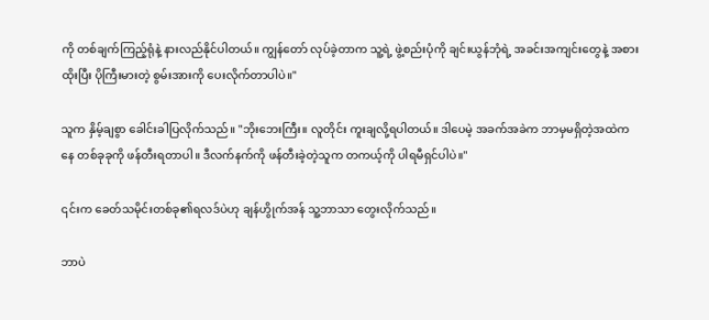ကို တစ်ချက်ကြည့်ရုံနဲ့ နားလည်နိုင်ပါတယ်။ ကျွန်တော် လုပ်ခဲ့တာက သူ့ရဲ့ ဖွဲ့စည်းပုံကို ချင်းယွန်ဘုံရဲ့ အခင်းအကျင်းတွေနဲ့ အစားထိုးပြီး ပိုကြီးမားတဲ့ စွမ်းအားကို ပေးလိုက်တာပါပဲ။"

သူက နှိမ့်ချစွာ ခေါင်းခါပြလိုက်သည်။ "ဘိုးဘေးကြီး။ လူတိုင်း ကူးချလို့ရပါတယ်။ ဒါပေမဲ့ အခက်အခဲက ဘာမှမရှိတဲ့အထဲကနေ တစ်ခုခုကို ဖန်တီးရတာပါ။ ဒီလက်နက်ကို ဖန်တီးခဲ့တဲ့သူက တကယ့်ကို ပါရမီရှင်ပါပဲ။"

၎င်းက ခေတ်သမိုင်းတစ်ခု၏ရလဒ်ပဲဟု ချန်ဟွိုက်အန် သူ့ဘာသာ တွေးလိုက်သည်။

ဘာပဲ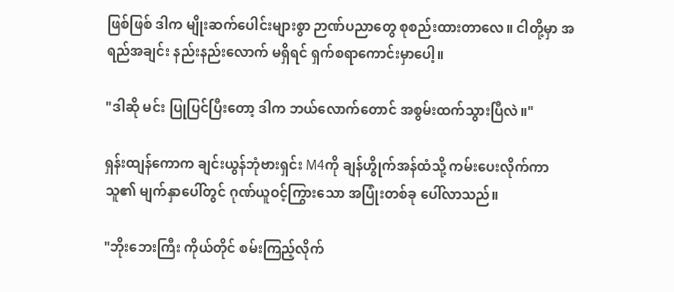ဖြစ်ဖြစ် ဒါက မျိုးဆက်ပေါင်းများစွာ ဉာဏ်ပညာတွေ စုစည်းထားတာလေ။ ငါတို့မှာ အရည်အချင်း နည်းနည်းလောက် မရှိရင် ရှက်စရာကောင်းမှာပေါ့။

"ဒါဆို မင်း ပြုပြင်ပြီးတော့ ဒါက ဘယ်လောက်တောင် အစွမ်းထက်သွားပြီလဲ။"

ရှန်းထျန်ကောက ချင်းယွန်ဘုံဗားရှင်း M4ကို ချန်ဟွိုက်အန်ထံသို့ ကမ်းပေးလိုက်ကာ သူ၏ မျက်နှာပေါ်တွင် ဂုဏ်ယူဝင့်ကြွားသော အပြုံးတစ်ခု ပေါ်လာသည်။

"ဘိုးဘေးကြီး ကိုယ်တိုင် စမ်းကြည့်လိုက်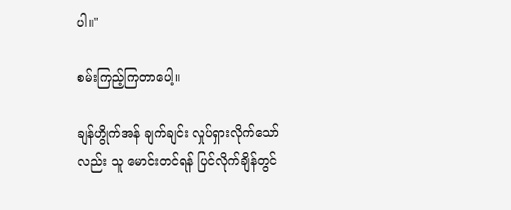ပါ။"

စမ်းကြည့်ကြတာပေါ့။

ချန်ဟွိုက်အန် ချက်ချင်း လှုပ်ရှားလိုက်သော်လည်း သူ မောင်းတင်ရန် ပြင်လိုက်ချိန်တွင်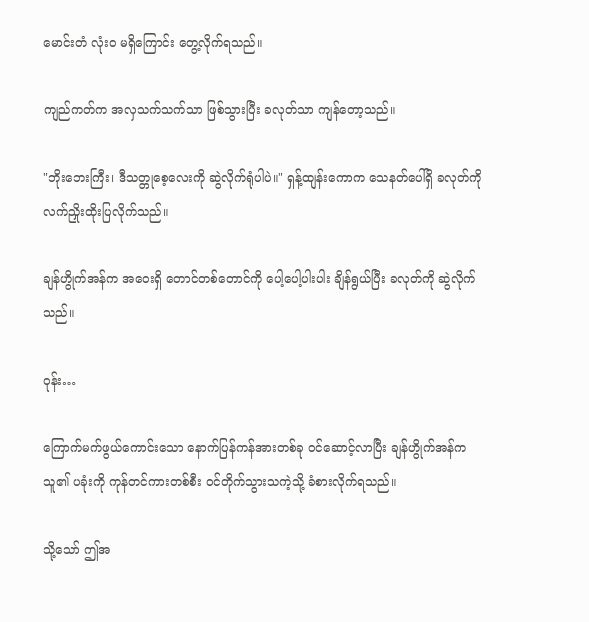မောင်းတံ လုံးဝ မရှိကြောင်း တွေ့လိုက်ရသည်။

ကျည်ကတ်က အလှသက်သက်သာ ဖြစ်သွားပြီး ခလုတ်သာ ကျန်တော့သည်။

"ဘိုးဘေးကြီး၊ ဒီသတ္တုစေ့လေးကို ဆွဲလိုက်ရုံပါပဲ။" ရှန့်ထျန်းကောက သေနတ်ပေါ်ရှိ ခလုတ်ကို လက်ညှိုးထိုးပြလိုက်သည်။

ချန်ဟွိုက်အန်က အဝေးရှိ တောင်တစ်တောင်ကို ပေါ့ပေါ့ပါးပါး ချိန်ရွယ်ပြီး ခလုတ်ကို ဆွဲလိုက်သည်။

ဝုန်း…

ကြောက်မက်ဖွယ်ကောင်းသော နောက်ပြန်ကန်အားတစ်ခု ဝင်ဆောင့်လာပြီး ချန်ဟွိုက်အန်က သူ၏ ပခုံးကို ကုန်တင်ကားတစ်စီး ဝင်တိုက်သွားသကဲ့သို့ ခံစားလိုက်ရသည်။

သို့သော် ဤအ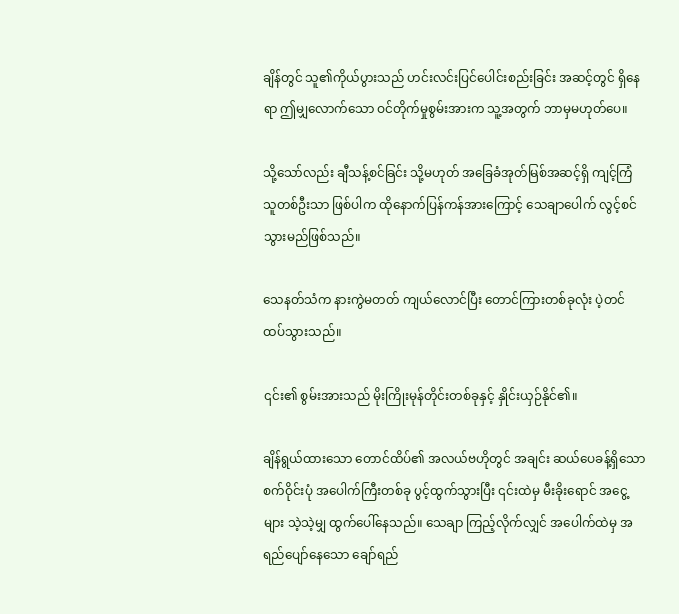ချိန်တွင် သူ၏ကိုယ်ပွားသည် ဟင်းလင်းပြင်ပေါင်းစည်းခြင်း အဆင့်တွင် ရှိနေရာ ဤမျှလောက်သော ဝင်တိုက်မှုစွမ်းအားက သူ့အတွက် ဘာမှမဟုတ်ပေ။

သို့သော်လည်း ချီသန့်စင်ခြင်း သို့မဟုတ် အခြေခံအုတ်မြစ်အဆင့်ရှိ ကျင့်ကြံသူတစ်ဦးသာ ဖြစ်ပါက ထိုနောက်ပြန်ကန်အားကြောင့် သေချာပေါက် လွင့်စင်သွားမည်ဖြစ်သည်။

သေနတ်သံက နားကွဲမတတ် ကျယ်လောင်ပြီး တောင်ကြားတစ်ခုလုံး ပဲ့တင်ထပ်သွားသည်။

၎င်း၏ စွမ်းအားသည် မိုးကြိုးမုန်တိုင်းတစ်ခုနှင့် နှိုင်းယှဉ်နိုင်၏။

ချိန်ရွယ်ထားသော တောင်ထိပ်၏ အလယ်ဗဟိုတွင် အချင်း ဆယ်ပေခန့်ရှိသော စက်ဝိုင်းပုံ အပေါက်ကြီးတစ်ခု ပွင့်ထွက်သွားပြီး ၎င်းထဲမှ မီးခိုးရောင် အငွေ့များ သဲ့သဲ့မျှ ထွက်ပေါ်နေသည်။ သေချာ ကြည့်လိုက်လျှင် အပေါက်ထဲမှ အရည်ပျော်နေသော ချော်ရည်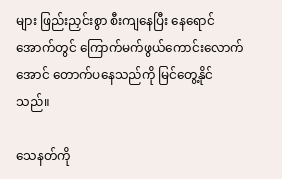များ ဖြည်းညှင်းစွာ စီးကျနေပြီး နေရောင်အောက်တွင် ကြောက်မက်ဖွယ်ကောင်းလောက်အောင် တောက်ပနေသည်ကို မြင်တွေ့နိုင်သည်။

သေနတ်ကို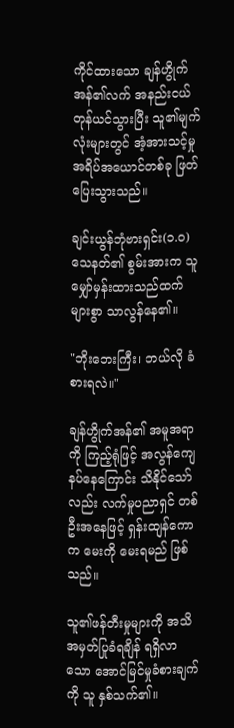ကိုင်ထားသော ချန်ဟွိုက်အန်၏လက် အနည်းငယ် တုန်ယင်သွားပြီး သူ၏မျက်လုံးများတွင် အံ့အားသင့်မှု အရိပ်အယောင်တစ်ခု ဖြတ်ပြေးသွားသည်။

ချင်းယွန်ဘုံဗားရှင်း(၁.၀) သေနတ်၏ စွမ်းအားက သူမျှော်မှန်းထားသည်ထက် များစွာ သာလွန်နေ၏။

"ဘိုးဘေးကြီး၊ ဘယ်လို ခံစားရလဲ။"

ချန်ဟွိုက်အန်၏ အမူအရာကို ကြည့်ရုံဖြင့် အလွန်ကျေနပ်နေကြောင်း သိနိုင်သော်လည်း လက်မှုပညာရှင် တစ်ဦးအနေဖြင့် ရှန်းထျန်ကောက မေးကို မေးရမည် ဖြစ်သည်။

သူ၏ဖန်တီးမှုများကို အသိအမှတ်ပြုခံရချိန် ရရှိလာသော အောင်မြင်မှုခံစားချက်ကို သူ နှစ်သက်၏။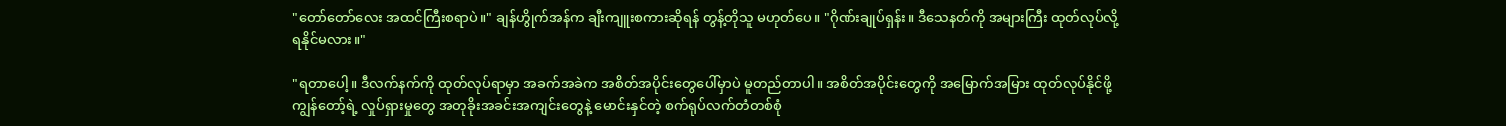"တော်တော်လေး အထင်ကြီးစရာပဲ။" ချန်ဟွိုက်အန်က ချီးကျူးစကားဆိုရန် တွန့်တိုသူ မဟုတ်ပေ။ "ဂိုဏ်းချုပ်ရှန်း။ ဒီသေနတ်ကို အများကြီး ထုတ်လုပ်လို့ ရနိုင်မလား။"

"ရတာပေါ့။ ဒီလက်နက်ကို ထုတ်လုပ်ရာမှာ အခက်အခဲက အစိတ်အပိုင်းတွေပေါ်မှာပဲ မူတည်တာပါ။ အစိတ်အပိုင်းတွေကို အမြောက်အမြား ထုတ်လုပ်နိုင်ဖို့ ကျွန်တော့်ရဲ့ လှုပ်ရှားမှုတွေ အတုခိုးအခင်းအကျင်းတွေနဲ့ မောင်းနှင်တဲ့ စက်ရုပ်လက်တံတစ်စုံ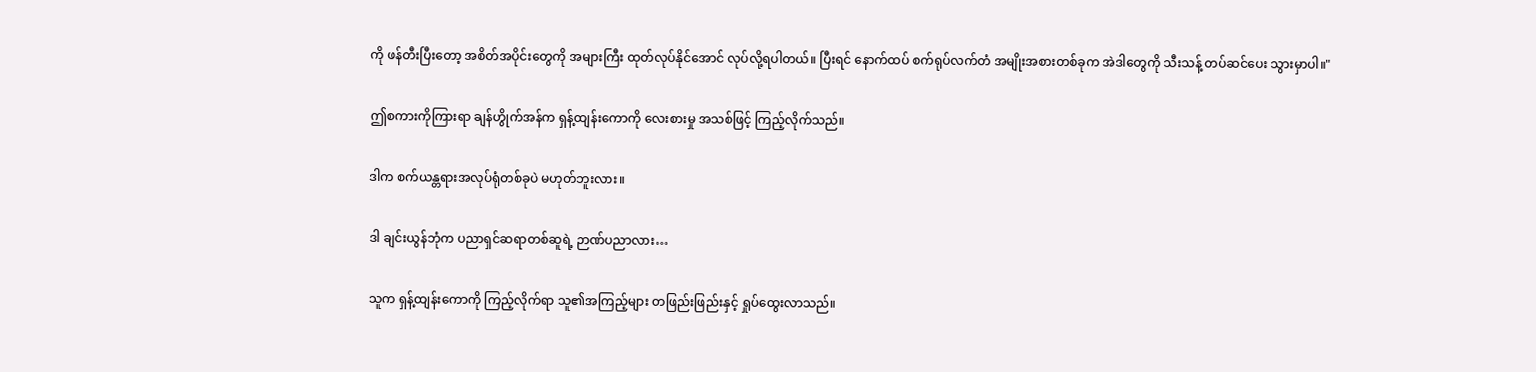ကို ဖန်တီးပြီးတော့ အစိတ်အပိုင်းတွေကို အများကြီး ထုတ်လုပ်နိုင်အောင် လုပ်လို့ရပါတယ်။ ပြီးရင် နောက်ထပ် စက်ရုပ်လက်တံ အမျိုးအစားတစ်ခုက အဲဒါတွေကို သီးသန့် တပ်ဆင်ပေး သွားမှာပါ။"

ဤစကားကိုကြားရာ ချန်ဟွိုက်အန်က ရှန့်ထျန်းကောကို လေးစားမှု အသစ်ဖြင့် ကြည့်လိုက်သည်။

ဒါက စက်ယန္တရားအလုပ်ရုံတစ်ခုပဲ မဟုတ်ဘူးလား။

ဒါ ချင်းယွန်ဘုံက ပညာရှင်ဆရာတစ်ဆူရဲ့ ဉာဏ်ပညာလား…

သူက ရှန့်ထျန်းကောကို ကြည့်လိုက်ရာ သူ၏အကြည့်များ တဖြည်းဖြည်းနှင့် ရှုပ်ထွေးလာသည်။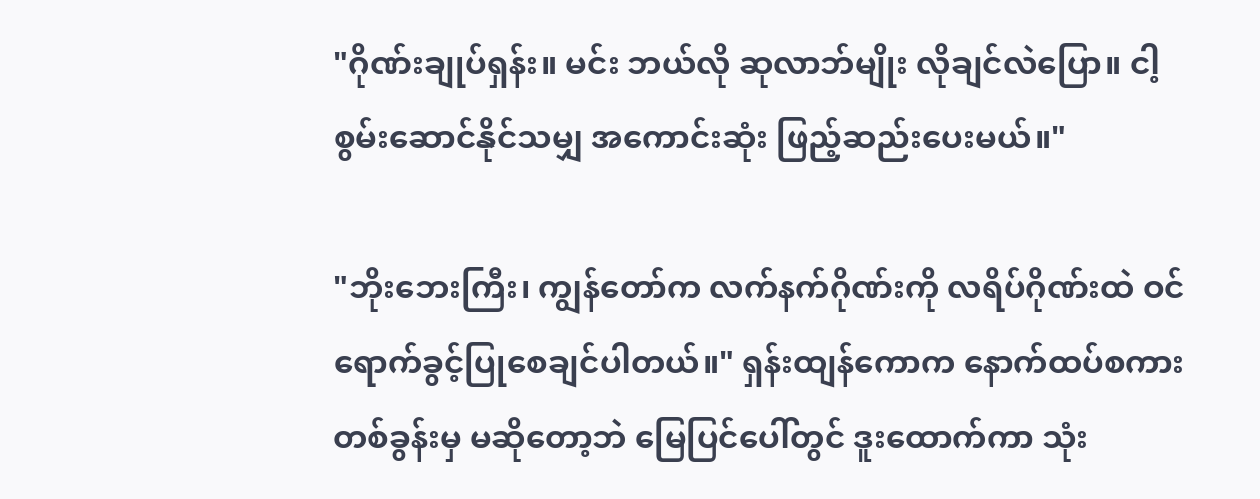"ဂိုဏ်းချုပ်ရှန်း။ မင်း ဘယ်လို ဆုလာဘ်မျိုး လိုချင်လဲပြော။ ငါ့စွမ်းဆောင်နိုင်သမျှ အကောင်းဆုံး ဖြည့်ဆည်းပေးမယ်။"

"ဘိုးဘေးကြီး၊ ကျွန်တော်က လက်နက်ဂိုဏ်းကို လရိပ်ဂိုဏ်းထဲ ဝင်ရောက်ခွင့်ပြုစေချင်ပါတယ်။" ရှန်းထျန်ကောက နောက်ထပ်စကားတစ်ခွန်းမှ မဆိုတော့ဘဲ မြေပြင်ပေါ်တွင် ဒူးထောက်ကာ သုံး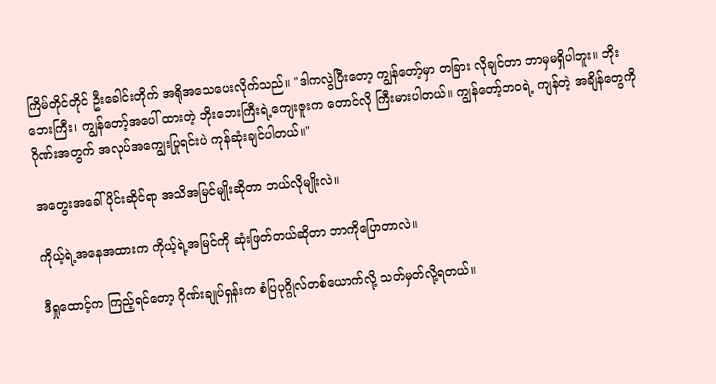ကြိမ်တိုင်တိုင် ဦးခေါင်းတိုက် အရိုအသေပေးလိုက်သည်။ "ဒါကလွဲပြီးတော့ ကျွန်တော့်မှာ တခြား လိုချင်တာ ဘာမှမရှိပါဘူး။ ဘိုးဘေးကြီး၊ ကျွန်တော့်အပေါ် ထားတဲ့ ဘိုးဘေးကြီးရဲ့ကျေးဇူးက တောင်လို ကြီးမားပါတယ်။ ကျွန်တော့်ဘဝရဲ့ ကျန်တဲ့ အချိန်တွေကို ဂိုဏ်းအတွက် အလုပ်အကျွေးပြုရင်းပဲ ကုန်ဆုံးချင်ပါတယ်။"

အတွေးအခေါ်ပိုင်းဆိုင်ရာ အသိအမြင်မျိုးဆိုတာ ဘယ်လိုမျိုးလဲ။

ကိုယ့်ရဲ့အနေအထားက ကိုယ့်ရဲ့အမြင်ကို ဆုံးဖြတ်တယ်ဆိုတာ ဘာကိုပြောတာလဲ။

ဒီရှုထောင့်က ကြည့်ရင်တော့ ဂိုဏ်းချုပ်ရှန်းက စံပြပုဂ္ဂိုလ်တစ်ယောက်လို့ သတ်မှတ်လို့ရတယ်။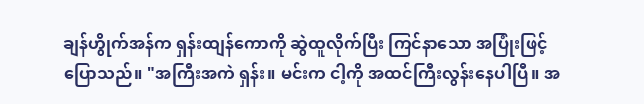ချန်ဟွိုက်အန်က ရှန်းထျန်ကောကို ဆွဲထူလိုက်ပြီး ကြင်နာသော အပြုံးဖြင့် ပြောသည်။ "အကြီးအကဲ ရှန်း။ မင်းက ငါ့ကို အထင်ကြီးလွန်းနေပါပြီ။ အ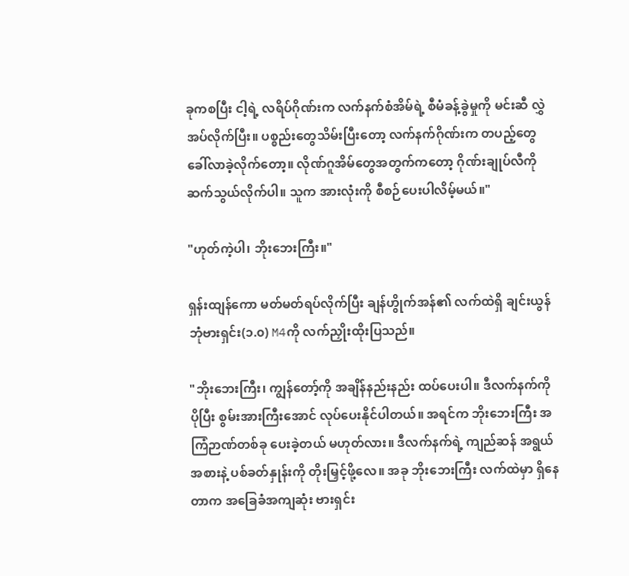ခုကစပြီး ငါ့ရဲ့ လရိပ်ဂိုဏ်းက လက်နက်စံအိမ်ရဲ့ စီမံခန့်ခွဲမှုကို မင်းဆီ လွှဲအပ်လိုက်ပြီး။ ပစ္စည်းတွေသိမ်းပြီးတော့ လက်နက်ဂိုဏ်းက တပည့်တွေ ခေါ်လာခဲ့လိုက်တော့။ လိုဏ်ဂူအိမ်တွေအတွက်ကတော့ ဂိုဏ်းချုပ်လီကို ဆက်သွယ်လိုက်ပါ။ သူက အားလုံးကို စီစဉ်ပေးပါလိမ့်မယ်။"

"ဟုတ်ကဲ့ပါ၊ ဘိုးဘေးကြီး။"

ရှန်းထျန်ကော မတ်မတ်ရပ်လိုက်ပြီး ချန်ဟွိုက်အန်၏ လက်ထဲရှိ ချင်းယွန်ဘုံဗားရှင်း(၁.၀) M4ကို လက်ညှိုးထိုးပြသည်။

"ဘိုးဘေးကြီး၊ ကျွန်တော့်ကို အချိန်နည်းနည်း ထပ်ပေးပါ။ ဒီလက်နက်ကို ပိုပြီး စွမ်းအားကြီးအောင် လုပ်ပေးနိုင်ပါတယ်။ အရင်က ဘိုးဘေးကြီး အကြံဉာဏ်တစ်ခု ပေးခဲ့တယ် မဟုတ်လား။ ဒီလက်နက်ရဲ့ ကျည်ဆန် အရွယ်အစားနဲ့ ပစ်ခတ်နှုန်းကို တိုးမြှင့်ဖို့လေ။ အခု ဘိုးဘေးကြီး လက်ထဲမှာ ရှိနေတာက အခြေခံအကျဆုံး ဗားရှင်း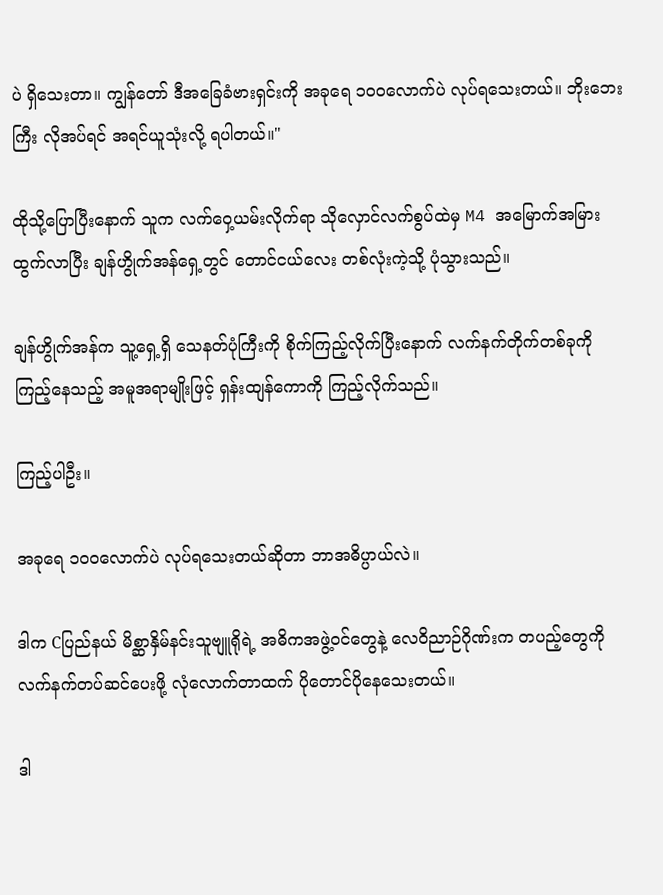ပဲ ရှိသေးတာ။ ကျွန်တော် ဒီအခြေခံဗားရှင်းကို အခုရေ ၁၀၀လောက်ပဲ လုပ်ရသေးတယ်။ ဘိုးဘေးကြီး လိုအပ်ရင် အရင်ယူသုံးလို့ ရပါတယ်။"

ထိုသို့ပြောပြီးနောက် သူက လက်ဝှေ့ယမ်းလိုက်ရာ သိုလှောင်လက်စွပ်ထဲမှ M4 အမြောက်အမြား ထွက်လာပြီး ချန်ဟွိုက်အန်ရှေ့တွင် တောင်ငယ်လေး တစ်လုံးကဲ့သို့ ပုံသွားသည်။

ချန်ဟွိုက်အန်က သူ့ရှေ့ရှိ သေနတ်ပုံကြီးကို စိုက်ကြည့်လိုက်ပြီးနောက် လက်နက်တိုက်တစ်ခုကို ကြည့်နေသည့် အမူအရာမျိုးဖြင့် ရှန်းထျန်ကောကို ကြည့်လိုက်သည်။

ကြည့်ပါဦး။

အခုရေ ၁၀၀လောက်ပဲ လုပ်ရသေးတယ်ဆိုတာ ဘာအဓိပ္ပာယ်လဲ။

ဒါက Cပြည်နယ် မိစ္ဆာနှိမ်နင်းသူဗျူရိုရဲ့ အဓိကအဖွဲ့ဝင်တွေနဲ့ လေဝိညာဉ်ဂိုဏ်းက တပည့်တွေကို လက်နက်တပ်ဆင်ပေးဖို့ လုံလောက်တာထက် ပိုတောင်ပိုနေသေးတယ်။

ဒါ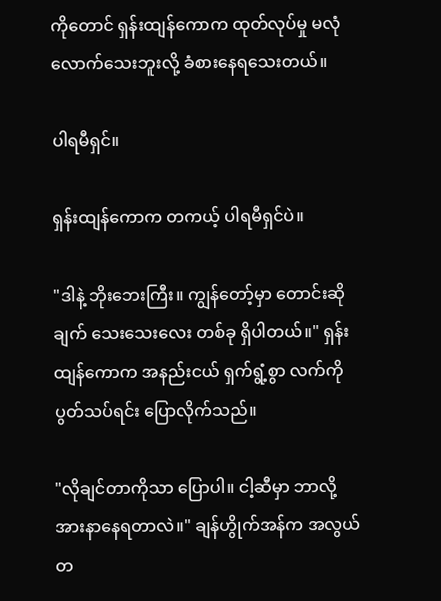ကိုတောင် ရှန်းထျန်ကောက ထုတ်လုပ်မှု မလုံလောက်သေးဘူးလို့ ခံစားနေရသေးတယ်။

ပါရမီရှင်။

ရှန်းထျန်ကောက တကယ့် ပါရမီရှင်ပဲ။

"ဒါနဲ့ ဘိုးဘေးကြီး။ ကျွန်တော့်မှာ တောင်းဆိုချက် သေးသေးလေး တစ်ခု ရှိပါတယ်။" ရှန်းထျန်ကောက အနည်းငယ် ရှက်ရွံ့စွာ လက်ကို ပွတ်သပ်ရင်း ပြောလိုက်သည်။

"လိုချင်တာကိုသာ ပြောပါ။ ငါ့ဆီမှာ ဘာလို့ အားနာနေရတာလဲ။" ချန်ဟွိုက်အန်က အလွယ်တ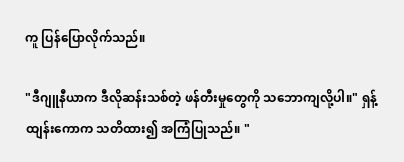ကူ ပြန်ပြောလိုက်သည်။

"ဒီဂျူနီယာက ဒီလိုဆန်းသစ်တဲ့ ဖန်တီးမှုတွေကို သဘောကျလို့ပါ။" ရှန့်ထျန်းကောက သတိထား၍ အကြံပြုသည်။ "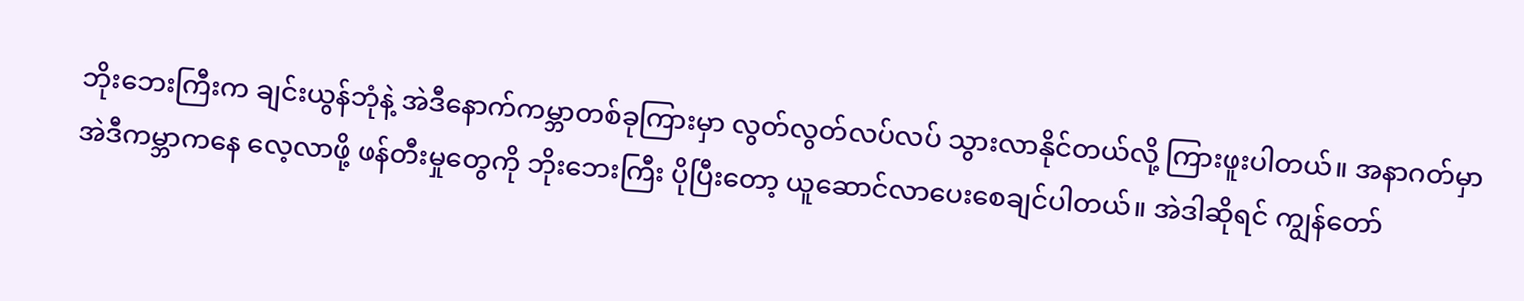ဘိုးဘေးကြီးက ချင်းယွန်ဘုံနဲ့ အဲဒီနောက်ကမ္ဘာတစ်ခုကြားမှာ လွတ်လွတ်လပ်လပ် သွားလာနိုင်တယ်လို့ ကြားဖူးပါတယ်။ အနာဂတ်မှာ အဲဒီကမ္ဘာကနေ လေ့လာဖို့ ဖန်တီးမှုတွေကို ဘိုးဘေးကြီး ပိုပြီးတော့ ယူဆောင်လာပေးစေချင်ပါတယ်။ အဲဒါဆိုရင် ကျွန်တော်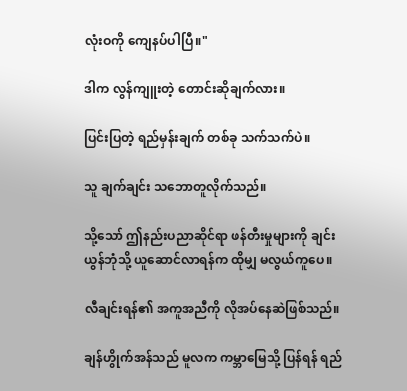လုံးဝကို ကျေနပ်ပါပြီ။"

ဒါက လွန်ကျူးတဲ့ တောင်းဆိုချက်လား။

ပြင်းပြတဲ့ ရည်မှန်းချက် တစ်ခု သက်သက်ပဲ။

သူ ချက်ချင်း သဘောတူလိုက်သည်။

သို့သော် ဤနည်းပညာဆိုင်ရာ ဖန်တီးမှုများကို ချင်းယွန်ဘုံသို့ ယူဆောင်လာရန်က ထိုမျှ မလွယ်ကူပေ။

လီချင်းရန်၏ အကူအညီကို လိုအပ်နေဆဲဖြစ်သည်။

ချန်ဟွိုက်အန်သည် မူလက ကမ္ဘာမြေသို့ ပြန်ရန် ရည်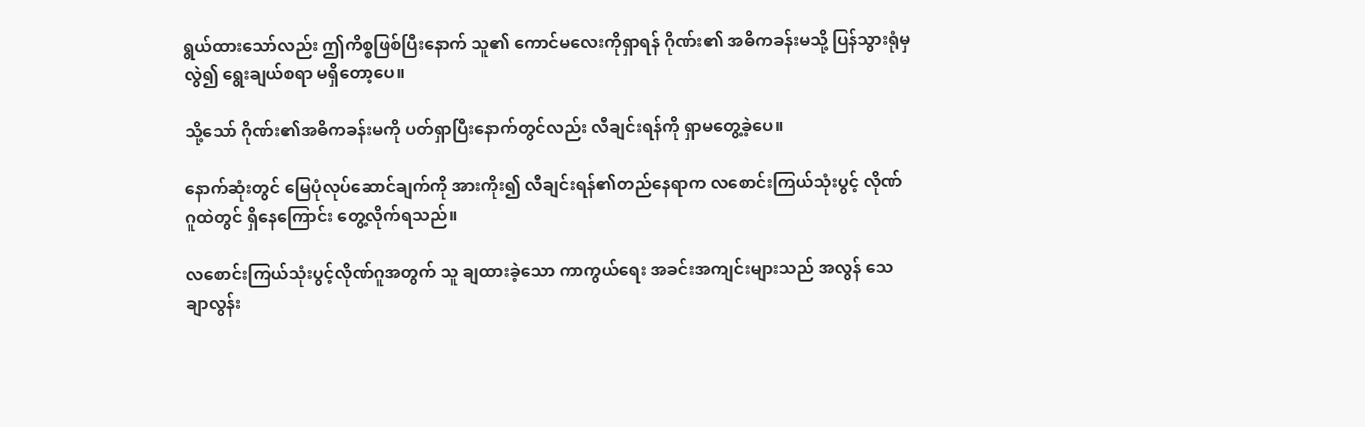ရွယ်ထားသော်လည်း ဤကိစ္စဖြစ်ပြီးနောက် သူ၏ ကောင်မလေးကိုရှာရန် ဂိုဏ်း၏ အဓိကခန်းမသို့ ပြန်သွားရုံမှလွဲ၍ ရွေးချယ်စရာ မရှိတော့ပေ။

သို့သော် ဂိုဏ်း၏အဓိကခန်းမကို ပတ်ရှာပြီးနောက်တွင်လည်း လီချင်းရန်ကို ရှာမတွေ့ခဲ့ပေ။

နောက်ဆုံးတွင် မြေပုံလုပ်ဆောင်ချက်ကို အားကိုး၍ လီချင်းရန်၏တည်နေရာက လစောင်းကြယ်သုံးပွင့် လိုဏ်ဂူထဲတွင် ရှိနေကြောင်း တွေ့လိုက်ရသည်။

လစောင်းကြယ်သုံးပွင့်လိုဏ်ဂူအတွက် သူ ချထားခဲ့သော ကာကွယ်ရေး အခင်းအကျင်းများသည် အလွန် သေချာလွန်း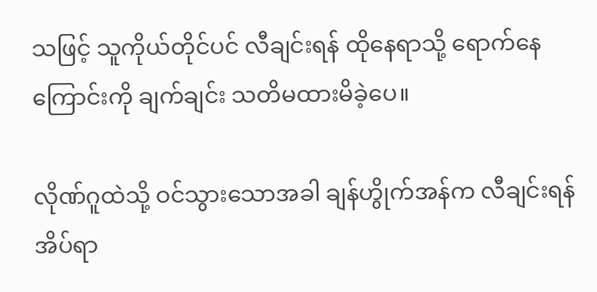သဖြင့် သူကိုယ်တိုင်ပင် လီချင်းရန် ထိုနေရာသို့ ရောက်နေကြောင်းကို ချက်ချင်း သတိမထားမိခဲ့ပေ။

လိုဏ်ဂူထဲသို့ ဝင်သွားသောအခါ ချန်ဟွိုက်အန်က လီချင်းရန် အိပ်ရာ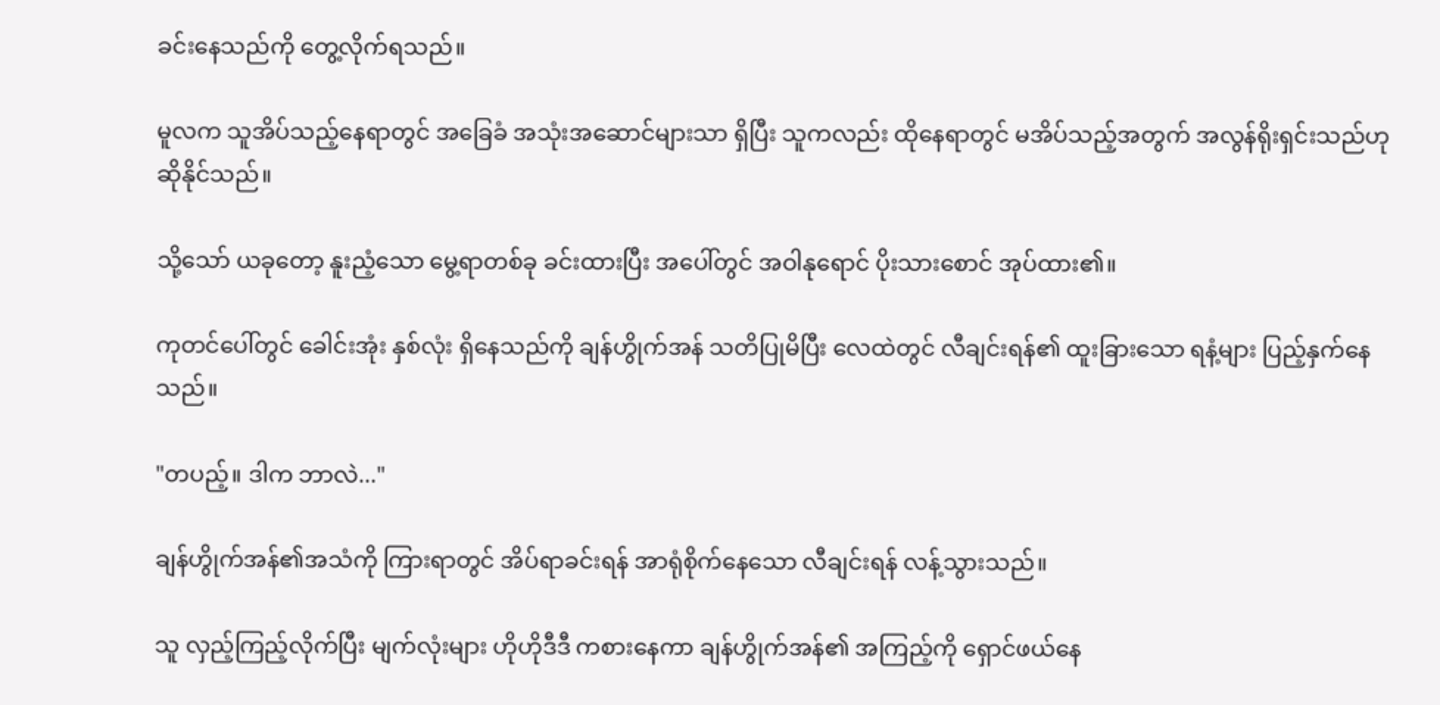ခင်းနေသည်ကို တွေ့လိုက်ရသည်။

မူလက သူအိပ်သည့်နေရာတွင် အခြေခံ အသုံးအဆောင်များသာ ရှိပြီး သူကလည်း ထိုနေရာတွင် မအိပ်သည့်အတွက် အလွန်ရိုးရှင်းသည်ဟု ဆိုနိုင်သည်။

သို့သော် ယခုတော့ နူးညံ့သော မွေ့ရာတစ်ခု ခင်းထားပြီး အပေါ်တွင် အဝါနုရောင် ပိုးသားစောင် အုပ်ထား၏။

ကုတင်ပေါ်တွင် ခေါင်းအုံး နှစ်လုံး ရှိနေသည်ကို ချန်ဟွိုက်အန် သတိပြုမိပြီး လေထဲတွင် လီချင်းရန်၏ ထူးခြားသော ရနံ့များ ပြည့်နှက်နေသည်။

"တပည့်။ ဒါက ဘာလဲ..."

ချန်ဟွိုက်အန်၏အသံကို ကြားရာတွင် အိပ်ရာခင်းရန် အာရုံစိုက်နေသော လီချင်းရန် လန့်သွားသည်။

သူ လှည့်ကြည့်လိုက်ပြီး မျက်လုံးများ ဟိုဟိုဒီဒီ ကစားနေကာ ချန်ဟွိုက်အန်၏ အကြည့်ကို ရှောင်ဖယ်နေ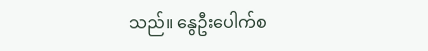သည်။ နွေဦးပေါက်စ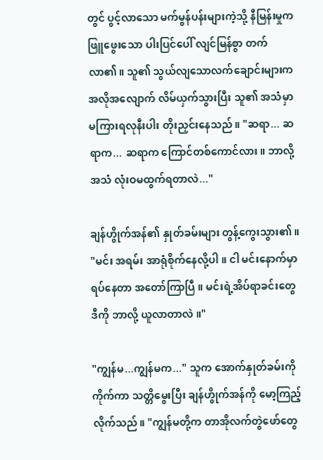တွင် ပွင့်လာသော မက်မွန်ပန်းများကဲ့သို့ နီမြန်းမှုက ဖြူဖွေးသော ပါးပြင်ပေါ် လျင်မြန်စွာ တက်လာ၏။ သူ၏ သွယ်လျသောလက်ချောင်းများက အလိုအလျောက် လိမ်ယှက်သွားပြီး သူ၏ အသံမှာ မကြားရလုနီးပါး တိုးညှင်းနေသည်။ "ဆရာ... ဆရာက... ဆရာက ကြောင်တစ်ကောင်လား။ ဘာလို့ အသံ လုံးဝမထွက်ရတာလဲ..."

ချန်ဟွိုက်အန်၏ နှုတ်ခမ်းများ တွန့်ကွေးသွား၏။ "မင်း အရမ်း အာရုံစိုက်နေလို့ပါ။ ငါ မင်းနောက်မှာ ရပ်နေတာ အတော်ကြာပြီ။ မင်းရဲ့အိပ်ရာခင်းတွေ ဒီကို ဘာလို့ ယူလာတာလဲ။"

"ကျွန်မ...ကျွန်မက..." သူက အောက်နှုတ်ခမ်းကိုကိုက်ကာ သတ္တိမွေးပြီး ချန်ဟွိုက်အန်ကို မော့ကြည့်လိုက်သည်။ "ကျွန်မတို့က တာအိုလက်တွဲဖော်တွေ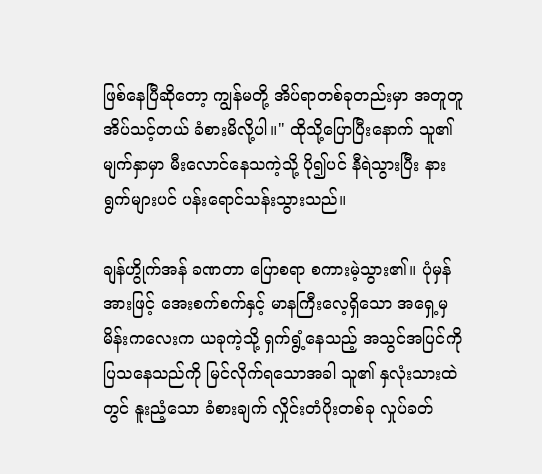ဖြစ်နေပြီဆိုတော့ ကျွန်မတို့ အိပ်ရာတစ်ခုတည်းမှာ အတူတူ အိပ်သင့်တယ် ခံစားမိလို့ပါ။" ထိုသို့ပြောပြီးနောက် သူ၏မျက်နှာမှာ မီးလောင်နေသကဲ့သို့ ပို၍ပင် နီရဲသွားပြီး နားရွက်များပင် ပန်းရောင်သန်းသွားသည်။

ချန်ဟွိုက်အန် ခဏတာ ပြောစရာ စကားမဲ့သွား၏။ ပုံမှန်အားဖြင့် အေးစက်စက်နှင့် မာနကြီးလေ့ရှိသော အရှေ့မှ မိန်းကလေးက ယခုကဲ့သို့ ရှက်ရွံ့နေသည့် အသွင်အပြင်ကို ပြသနေသည်ကို မြင်လိုက်ရသောအခါ သူ၏ နှလုံးသားထဲတွင် နူးညံ့သော ခံစားချက် လှိုင်းတံပိုးတစ်ခု လှုပ်ခတ်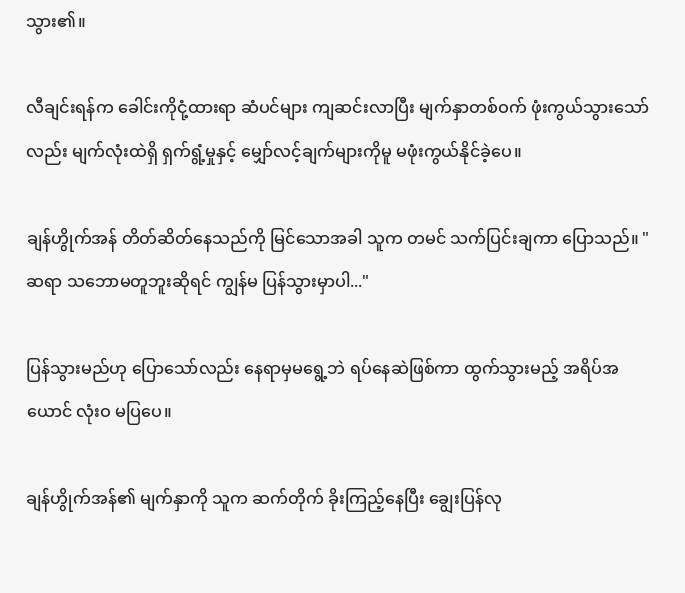သွား၏။

လီချင်းရန်က ခေါင်းကိုငုံ့ထားရာ ဆံပင်များ ကျဆင်းလာပြီး မျက်နှာတစ်ဝက် ဖုံးကွယ်သွားသော်လည်း မျက်လုံးထဲရှိ ရှက်ရွံ့မှုနှင့် မျှော်လင့်ချက်များကိုမူ မဖုံးကွယ်နိုင်ခဲ့ပေ။

ချန်ဟွိုက်အန် တိတ်ဆိတ်နေသည်ကို မြင်သောအခါ သူက တမင် သက်ပြင်းချကာ ပြောသည်။ "ဆရာ သဘောမတူဘူးဆိုရင် ကျွန်မ ပြန်သွားမှာပါ..."

ပြန်သွားမည်ဟု ပြောသော်လည်း နေရာမှမရွေ့ဘဲ ရပ်နေဆဲဖြစ်ကာ ထွက်သွားမည့် အရိပ်အယောင် လုံးဝ မပြပေ။

ချန်ဟွိုက်အန်၏ မျက်နှာကို သူက ဆက်တိုက် ခိုးကြည့်နေပြီး ချွေးပြန်လု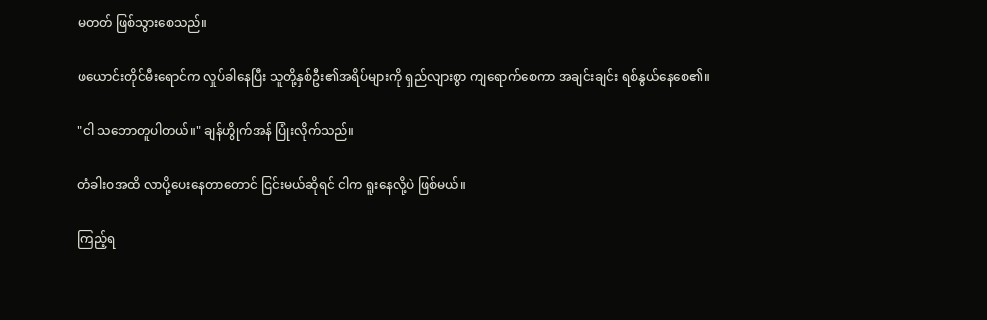မတတ် ဖြစ်သွားစေသည်။

ဖယောင်းတိုင်မီးရောင်က လှုပ်ခါနေပြီး သူတို့နှစ်ဦး၏အရိပ်များကို ရှည်လျားစွာ ကျရောက်စေကာ အချင်းချင်း ရစ်နွယ်နေစေ၏။

"ငါ သဘောတူပါတယ်။" ချန်ဟွိုက်အန် ပြုံးလိုက်သည်။

တံခါးဝအထိ လာပို့ပေးနေတာတောင် ငြင်းမယ်ဆိုရင် ငါက ရူးနေလို့ပဲ ဖြစ်မယ်။

ကြည့်ရ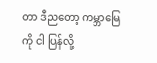တာ ဒီညတော့ ကမ္ဘာမြေကို ငါ ပြန်လို့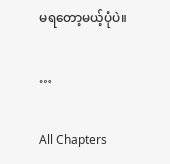မရတော့မယ့်ပုံပဲ။

…

All Chapters